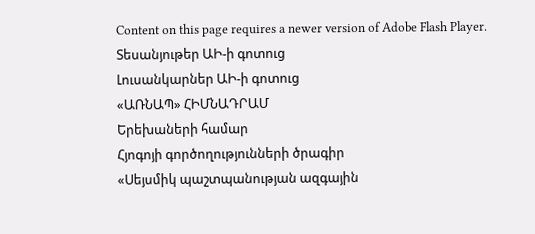Content on this page requires a newer version of Adobe Flash Player.
Տեսանյութեր ԱԻ-ի գոտուց
Լուսանկարներ ԱԻ-ի գոտուց
«ԱՌՆԱՊ» ՀԻՄՆԱԴՐԱՄ
Երեխաների համար
Հյոգոյի գործողությունների ծրագիր
«Սեյսմիկ պաշտպանության ազգային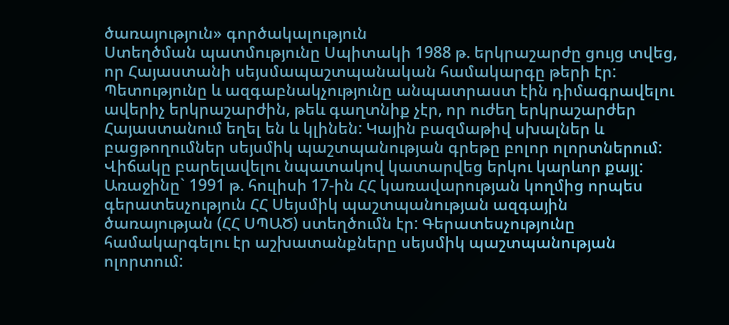ծառայություն» գործակալություն
Ստեղծման պատմությունը Սպիտակի 1988 թ. երկրաշարժը ցույց տվեց, որ Հայաստանի սեյսմապաշտպանական համակարգը թերի էր: Պետությունը և ազգաբնակչությունը անպատրաստ էին դիմագրավելու ավերիչ երկրաշարժին, թեև գաղտնիք չէր, որ ուժեղ երկրաշարժեր Հայաստանում եղել են և կլինեն: Կային բազմաթիվ սխալներ և բացթողումներ սեյսմիկ պաշտպանության գրեթը բոլոր ոլորտներում: Վիճակը բարելավելու նպատակով կատարվեց երկու կարևոր քայլ:
Առաջինը` 1991 թ. հուլիսի 17-ին ՀՀ կառավարության կողմից որպես գերատեսչություն ՀՀ Սեյսմիկ պաշտպանության ազգային ծառայության (ՀՀ ՍՊԱԾ) ստեղծումն էր: Գերատեսչությունը համակարգելու էր աշխատանքները սեյսմիկ պաշտպանության ոլորտում: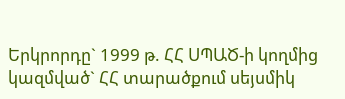Երկրորդը` 1999 թ. ՀՀ ՍՊԱԾ-ի կողմից կազմված` ՀՀ տարածքում սեյսմիկ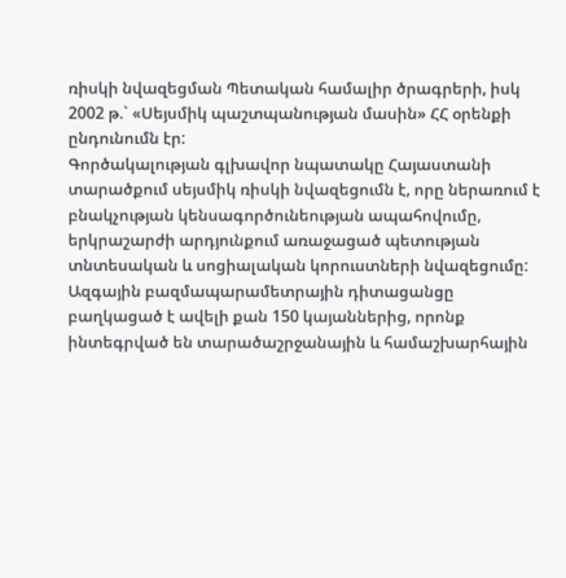ռիսկի նվազեցման Պետական համալիր ծրագրերի, իսկ 2002 թ.` «Սեյսմիկ պաշտպանության մասին» ՀՀ օրենքի ընդունումն էր:
Գործակալության գլխավոր նպատակը Հայաստանի տարածքում սեյսմիկ ռիսկի նվազեցումն է, որը ներառում է բնակչության կենսագործունեության ապահովումը, երկրաշարժի արդյունքում առաջացած պետության տնտեսական և սոցիալական կորուստների նվազեցումը: Ազգային բազմապարամետրային դիտացանցը բաղկացած է ավելի քան 150 կայաններից, որոնք ինտեգրված են տարածաշրջանային և համաշխարհային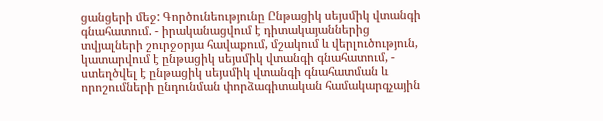ցանցերի մեջ: Գործունեությունը Ընթացիկ սեյսմիկ վտանգի գնահատում. - իրականացվում է դիտակայաններից տվյալների շուրջօրյա հավաքում, մշակում և վերլուծություն, կատարվում է ընթացիկ սեյսմիկ վտանգի գնահատում, - ստեղծվել է ընթացիկ սեյսմիկ վտանգի գնահատման և որոշումների ընդունման փորձագիտական համակարգչային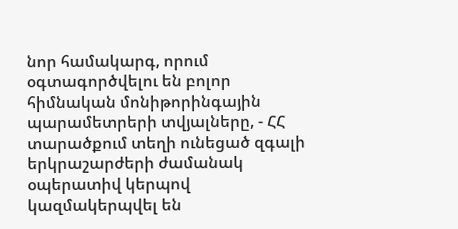նոր համակարգ, որում օգտագործվելու են բոլոր հիմնական մոնիթորինգային պարամետրերի տվյալները, - ՀՀ տարածքում տեղի ունեցած զգալի երկրաշարժերի ժամանակ օպերատիվ կերպով կազմակերպվել են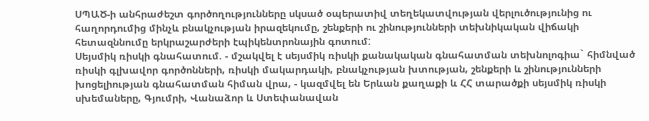ՍՊԱԾ-ի անհրաժեշտ գործողությունները սկսած օպերատիվ տեղեկատվության վերլուծությունից ու հաղորդումից մինչև բնակչության իրազեկումը, շենքերի ու շինությունների տեխնիկական վիճակի հետազննումը երկրաշարժերի էպիկենտրոնային գոտում:
Սեյսմիկ ռիսկի գնահատում. - մշակվել է սեյսմիկ ռիսկի քանակական գնահատման տեխնոլոգիա` հիմնված ռիսկի գլխավոր գործոնների, ռիսկի մակարդակի, բնակչության խտության, շենքերի և շինությունների խոցելիության գնահատման հիման վրա, - կազմվել են Երևան քաղաքի և ՀՀ տարածքի սեյսմիկ ռիսկի սխեմաները, Գյումրի, Վանաձոր և Ստեփանավան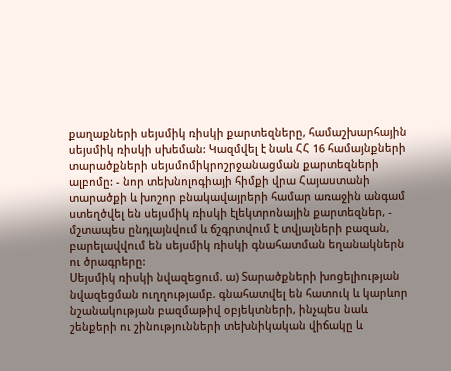քաղաքների սեյսմիկ ռիսկի քարտեզները, համաշխարհային սեյսմիկ ռիսկի սխեման: Կազմվել է նաև ՀՀ 16 համայնքների տարածքների սեյսմոմիկրոշրջանացման քարտեզների ալբոմը: - նոր տեխնոլոգիայի հիմքի վրա Հայաստանի տարածքի և խոշոր բնակավայրերի համար առաջին անգամ ստեղծվել են սեյսմիկ ռիսկի էլեկտրոնային քարտեզներ, - մշտապես ընդլայնվում և ճշգրտվում է տվյալների բազան, բարելավվում են սեյսմիկ ռիսկի գնահատման եղանակներն ու ծրագրերը:
Սեյսմիկ ռիսկի նվազեցում. ա) Տարածքների խոցելիության նվազեցման ուղղությամբ. գնահատվել են հատուկ և կարևոր նշանակության բազմաթիվ օբյեկտների, ինչպես նաև շենքերի ու շինությունների տեխնիկական վիճակը և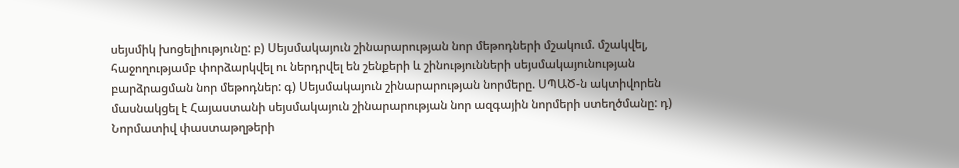սեյսմիկ խոցելիությունը: բ) Սեյսմակայուն շինարարության նոր մեթոդների մշակում. մշակվել, հաջողությամբ փորձարկվել ու ներդրվել են շենքերի և շինությունների սեյսմակայունության բարձրացման նոր մեթոդներ: գ) Սեյսմակայուն շինարարության նորմերը. ՍՊԱԾ-ն ակտիվորեն մասնակցել է Հայաստանի սեյսմակայուն շինարարության նոր ազգային նորմերի ստեղծմանը: դ) Նորմատիվ փաստաթղթերի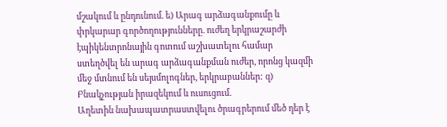մշակում և ընդունում. ե) Արագ արձագանքումը և փրկարար գործողությունները. ուժեղ երկրաշարժի էպիկենտրոնային գոտում աշխատելու համար ստեղծվել են արագ արձագանքման ուժեր, որոնց կազմի մեջ մտնում են սեյսմոլոգներ, երկրաբաններ: զ) Բնակչության իրազեկում և ուսուցում.
Աղետին նախապատրաստվելու ծրագրերում մեծ դեր է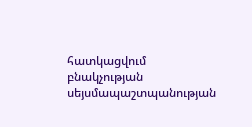հատկացվում բնակչության սեյսմապաշտպանության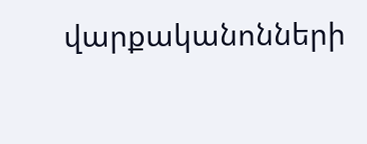վարքականոնների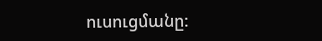ուսուցմանը: